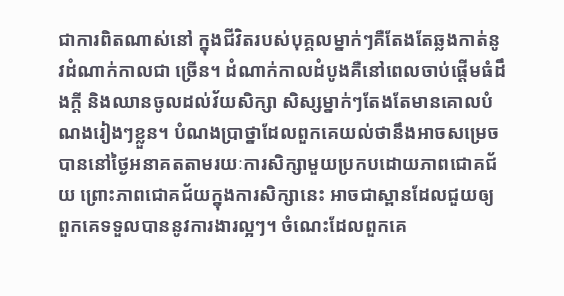ជាការពិតណាស់នៅ ក្នុងជីវិតរបស់បុគ្គលម្នាក់ៗគឺតែងតែឆ្លងកាត់នូវដំណាក់កាលជា ច្រើន។ ដំណាក់កាលដំបូងគឺនៅពេលចាប់ផ្តើមធំដឹងក្តី និងឈានចូលដល់វ័យសិក្សា សិស្សម្នាក់ៗតែងតែមានគោលបំណងរៀងៗខ្លួន។ បំណងប្រាថ្នាដែលពួកគេយល់ថានឹងអាចសម្រេចបាននៅថ្ងៃអនាគតតាមរយៈការសិក្សាមួយប្រកបដោយភាពជោគជ័យ ព្រោះភាពជោគជ័យក្នុងការសិក្សានេះ អាចជាស្ពានដែលជួយឲ្យពួកគេទទួលបាននូវការងារល្អៗ។ ចំណេះដែលពួកគេ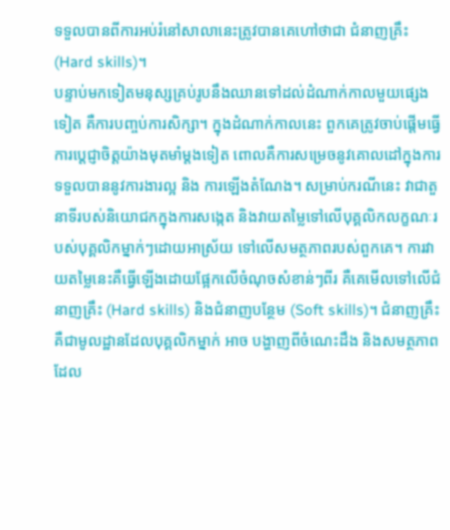ទទួលបានពីការអប់រំនៅសាលានេះត្រូវបានគេហៅថាជា ជំនាញគ្រឹះ (Hard skills)។
បន្ទាប់មកទៀតមនុស្សគ្រប់រូបនឹងឈានទៅដល់ដំណាក់កាលមួយផ្សេងទៀត គឺការបញ្ចប់ការសិក្សា។ ក្នុងដំណាក់កាលនេះ ពួកគេត្រូវចាប់ផ្តើមធ្វើការប្តេជ្ញាចិត្តយ៉ាងមុតមាំម្តងទៀត ពោលគឺការសម្រេចនូវគោលដៅក្នុងការទទួលបាននូវការងារល្អ និង ការឡើងតំណែង។ សម្រាប់ករណីនេះ វាជាតួនាទីរបស់និយោជកក្នុងការសង្កេត និងវាយតម្លៃទៅលើបុគ្គលិកលក្ខណៈរបស់បុគ្គលិកម្នាក់ៗដោយអាស្រ័យ ទៅលើសមត្ថភាពរបស់ពួកគេ។ ការវាយតម្លៃនេះគឺធ្វើឡើងដោយផ្អែកលើចំណុចសំខាន់ៗពីរ គឺគេមើលទៅលើជំនាញគ្រឹះ (Hard skills) និងជំនាញបន្ថែម (Soft skills)។ ជំនាញគ្រឹះគឺជាមូលដ្ឋានដែលបុគ្គលិកម្នាក់ អាច បង្ហាញពីចំណេះដឹង និងសមត្ថភាពដែល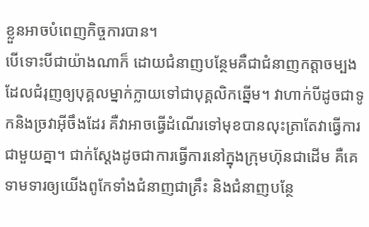ខ្លួនអាចបំពេញកិច្ចការបាន។
បើទោះបីជាយ៉ាងណាក៏ ដោយជំនាញបន្ថែមគឺជាជំនាញកត្តាចម្បងដែលជំរុញឲ្យបុគ្គលម្នាក់ក្លាយទៅជាបុគ្គលិកឆ្នើម។ វាហាក់បីដូចជាទូកនិងច្រវាអ៊ីចឹងដែរ គឺវាអាចធ្វើដំណើរទៅមុខបានលុះត្រាតែវាធ្វើការជាមួយគ្នា។ ជាក់ស្តែងដូចជាការធ្វើការនៅក្នុងក្រុមហ៊ុនជាដើម គឺគេទាមទារឲ្យយើងពូកែទាំងជំនាញជាគ្រឹះ និងជំនាញបន្ថែ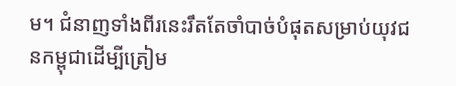ម។ ជំនាញទាំងពីរនេះរឹតតែចាំបាច់បំផុតសម្រាប់យុវជនកម្ពុជាដើម្បីត្រៀម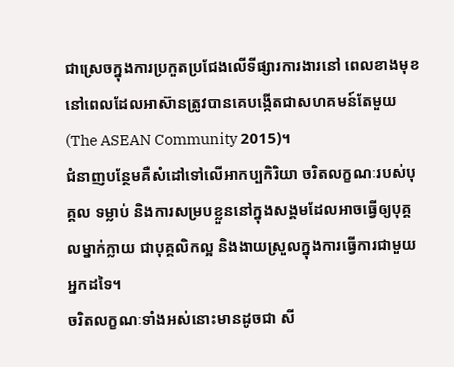ជាស្រេចក្នុងការប្រកួតប្រជែងលើទីផ្សារការងារនៅ ពេលខាងមុខ នៅពេលដែលអាស៊ានត្រូវបានគេបង្កើតជាសហគមន៍តែមួយ (The ASEAN Community 2015)។
ជំនាញបន្ថែមគឺសំដៅទៅលើអាកប្បកិរិយា ចរិតលក្ខណៈរបស់បុគ្គល ទម្លាប់ និងការសម្របខ្លួននៅក្នុងសង្គមដែលអាចធ្វើឲ្យបុគ្គលម្នាក់ក្លាយ ជាបុគ្គលិកល្អ និងងាយស្រួលក្នុងការធ្វើការជាមួយអ្នកដទៃ។
ចរិតលក្ខណៈទាំងអស់នោះមានដូចជា សី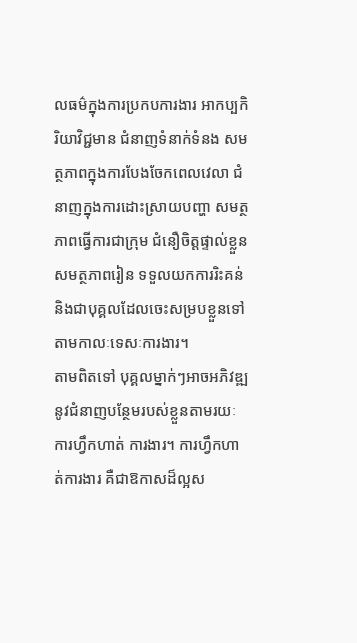លធម៌ក្នុងការប្រកបការងារ អាកប្បកិរិយាវិជ្ជមាន ជំនាញទំនាក់ទំនង សមត្ថភាពក្នុងការបែងចែកពេលវេលា ជំនាញក្នុងការដោះស្រាយបញ្ហា សមត្ថភាពធ្វើការជាក្រុម ជំនឿចិត្តផ្ទាល់ខ្លួន សមត្ថភាពរៀន ទទួលយកការរិះគន់ និងជាបុគ្គលដែលចេះសម្របខ្លួនទៅតាមកាលៈទេសៈការងារ។
តាមពិតទៅ បុគ្គលម្នាក់ៗអាចអភិវឌ្ឍនូវជំនាញបន្ថែមរបស់ខ្លួនតាមរយៈការហ្វឹកហាត់ ការងារ។ ការហ្វឹកហាត់ការងារ គឺជាឱកាសដ៏ល្អស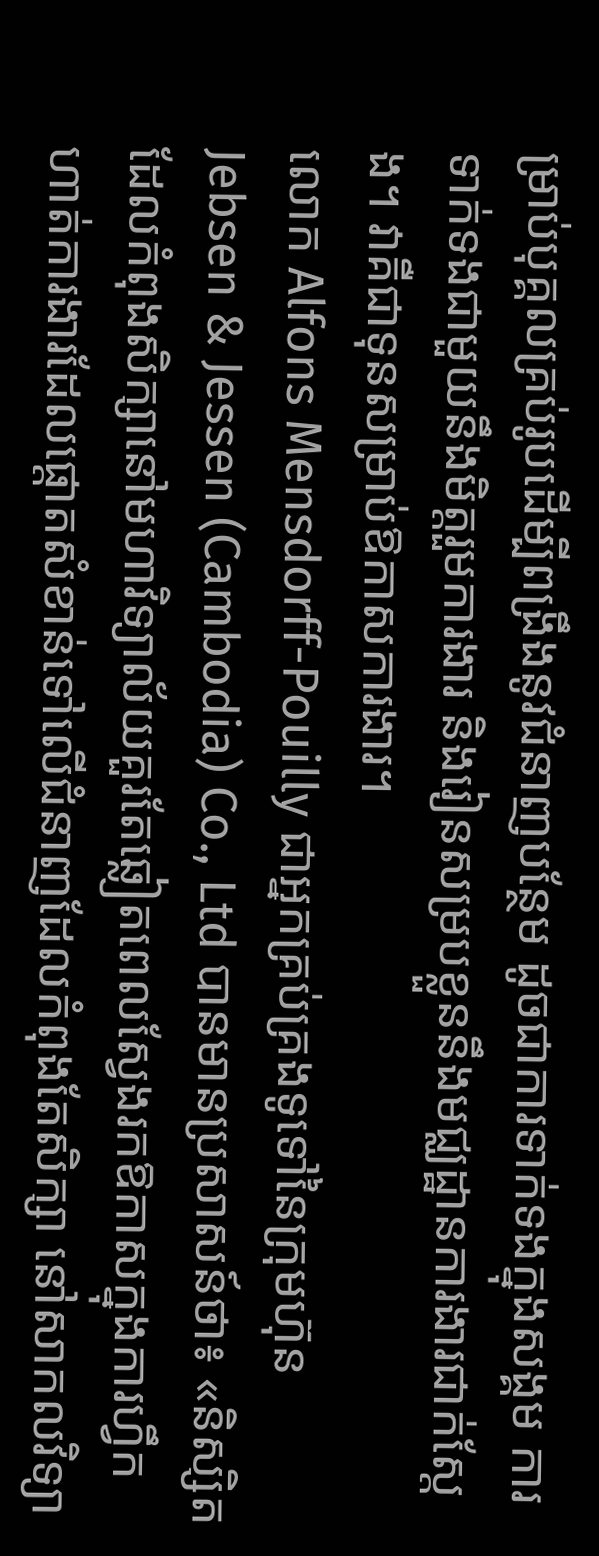ម្រាប់បុគ្គលគ្រប់រូបដើម្បីពង្រឹងនូវជំនាញបន្ថែម ដូចជាការទាក់ទងក្នុងសង្គម ការទាក់ទងជាមួយនឹងមិត្តរួមការងារ និងរៀនសម្របខ្លួននឹងមជ្ឈដ្ឋានការងារជាក់ស្តែង។ វាគឺជាទុនសម្រាប់ឱកាសការងារ។
លោក Alfons Mensdorff-Pouilly ជាអ្នកគ្រប់គ្រងទូទៅនៃក្រុមហ៊ុន Jebsen & Jessen (Cambodia) Co., Ltd បានមានប្រសាសន៍ថា៖ «និស្សិតដែលកំពុងសិក្សានៅមហាវិទ្យាល័យគួរតែឆ្លៀតពេលស្វែងរកឱកាសក្នុងការហ្វឹកហាត់ការងារដែលផ្តោតសំខាន់ទៅលើជំនាញដែលកំពុងតែសិក្សា នៅសាកលវិទ្យា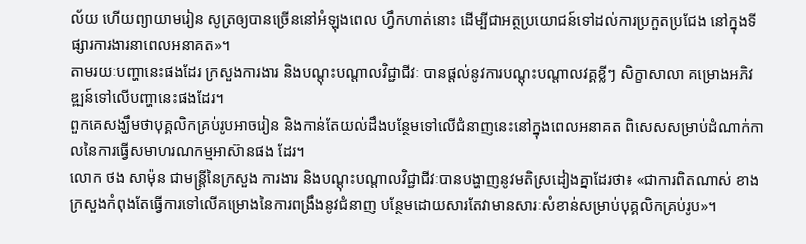ល័យ ហើយព្យាយាមរៀន សូត្រឲ្យបានច្រើននៅអំឡុងពេល ហ្វឹកហាត់នោះ ដើម្បីជាអត្ថប្រយោជន៍ទៅដល់ការប្រកួតប្រជែង នៅក្នុងទីផ្សារការងារនាពេលអនាគត»។
តាមរយៈបញ្ហានេះផងដែរ ក្រសួងការងារ និងបណ្តុះបណ្តាលវិជ្ជាជីវៈ បានផ្តល់នូវការបណ្តុះបណ្តាលវគ្គខ្លីៗ សិក្ខាសាលា គម្រោងអភិវឌ្ឍន៍ទៅលើបញ្ហានេះផងដែរ។
ពួកគេសង្ឃឹមថាបុគ្គលិកគ្រប់រូបអាចរៀន និងកាន់តែយល់ដឹងបន្ថែមទៅលើជំនាញនេះនៅក្នុងពេលអនាគត ពិសេសសម្រាប់ដំណាក់កាលនៃការធ្វើសមាហរណកម្មអាស៊ានផង ដែរ។
លោក ថង សាម៉ុន ជាមន្ត្រីនៃក្រសួង ការងារ និងបណ្តុះបណ្តាលវិជ្ជាជីវៈបានបង្ហាញនូវមតិស្រដៀងគ្នាដែរថា៖ «ជាការពិតណាស់ ខាងក្រសួងកំពុងតែធ្វើការទៅលើគម្រោងនៃការពង្រឹងនូវជំនាញ បន្ថែមដោយសារតែវាមានសារៈសំខាន់សម្រាប់បុគ្គលិកគ្រប់រូប»។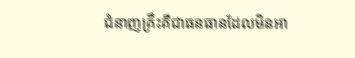ជំនាញគ្រឹះគឺជាធនធានដែលមិនអា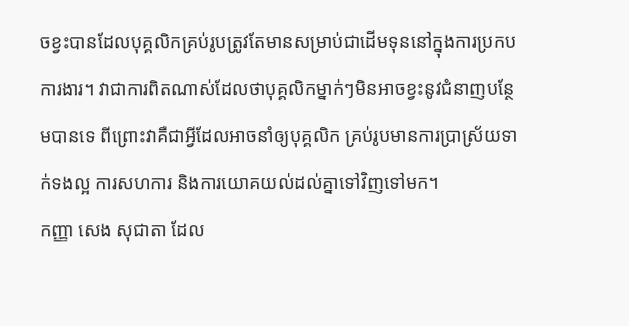ចខ្វះបានដែលបុគ្គលិកគ្រប់រូបត្រូវតែមានសម្រាប់ជាដើមទុននៅក្នុងការប្រកបការងារ។ វាជាការពិតណាស់ដែលថាបុគ្គលិកម្នាក់ៗមិនអាចខ្វះនូវជំនាញបន្ថែមបានទេ ពីព្រោះវាគឺជាអ្វីដែលអាចនាំឲ្យបុគ្គលិក គ្រប់រូបមានការប្រាស្រ័យទាក់ទងល្អ ការសហការ និងការយោគយល់ដល់គ្នាទៅវិញទៅមក។
កញ្ញា សេង សុជាតា ដែល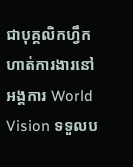ជាបុគ្គលិកហ្វឹកហាត់ការងារនៅអង្គការ World Vision ទទួលប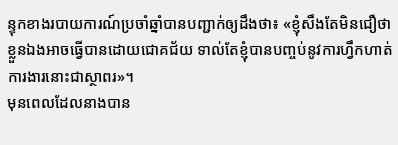ន្ទុកខាងរបាយការណ៍ប្រចាំឆ្នាំបានបញ្ជាក់ឲ្យដឹងថា៖ «ខ្ញុំសឹងតែមិនជឿថាខ្លួនឯងអាចធ្វើបានដោយជោគជ័យ ទាល់តែខ្ញុំបានបញ្ចប់នូវការហ្វឹកហាត់ការងារនោះជាស្ថាពរ»។
មុនពេលដែលនាងបាន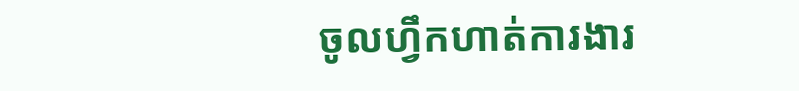ចូលហ្វឹកហាត់ការងារ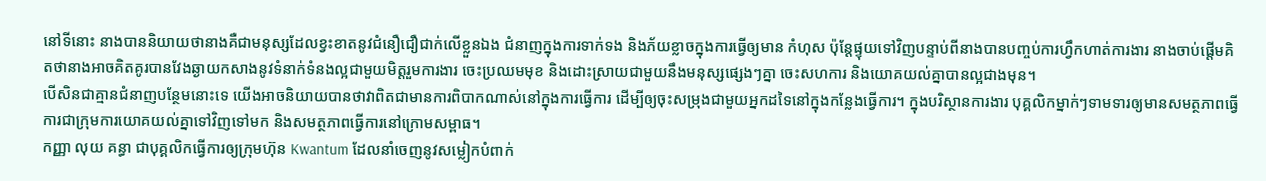នៅទីនោះ នាងបាននិយាយថានាងគឺជាមនុស្សដែលខ្វះខាតនូវជំនឿជឿជាក់លើខ្លួនឯង ជំនាញក្នុងការទាក់ទង និងភ័យខ្លាចក្នុងការធ្វើឲ្យមាន កំហុស ប៉ុន្តែផ្ទុយទៅវិញបន្ទាប់ពីនាងបានបញ្ចប់ការហ្វឹកហាត់ការងារ នាងចាប់ផ្តើមគិតថានាងអាចគិតគូរបានវែងឆ្ងាយកសាងនូវទំនាក់ទំនងល្អជាមួយមិត្តរួមការងារ ចេះប្រឈមមុខ និងដោះស្រាយជាមួយនឹងមនុស្សផ្សេងៗគ្នា ចេះសហការ និងយោគយល់គ្នាបានល្អជាងមុន។
បើសិនជាគ្មានជំនាញបន្ថែមនោះទេ យើងអាចនិយាយបានថាវាពិតជាមានការពិបាកណាស់នៅក្នុងការធ្វើការ ដើម្បីឲ្យចុះសម្រុងជាមួយអ្នកដទៃនៅក្នុងកន្លែងធ្វើការ។ ក្នុងបរិស្ថានការងារ បុគ្គលិកម្នាក់ៗទាមទារឲ្យមានសមត្ថភាពធ្វើការជាក្រុមការយោគយល់គ្នាទៅវិញទៅមក និងសមត្ថភាពធ្វើការនៅក្រោមសម្ពាធ។
កញ្ញា លុយ គន្ធា ជាបុគ្គលិកធ្វើការឲ្យក្រុមហ៊ុន Kwantum ដែលនាំចេញនូវសម្លៀកបំពាក់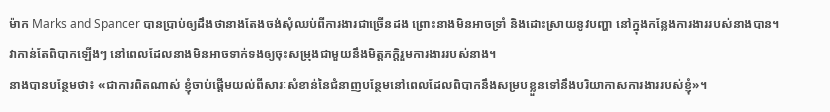ម៉ាក Marks and Spancer បានប្រាប់ឲ្យដឹងថានាងតែងចង់សុំឈប់ពីការងារជាច្រើនដង ព្រោះនាងមិនអាចទ្រាំ និងដោះស្រាយនូវបញ្ហា នៅក្នុងកន្លែងការងាររបស់នាងបាន។
វាកាន់តែពិបាកឡើងៗ នៅពេលដែលនាងមិនអាចទាក់ទងឲ្យចុះសម្រុងជាមួយនឹងមិត្តភក្តិរួមការងាររបស់នាង។
នាងបានបន្ថែមថា៖ «ជាការពិតណាស់ ខ្ញុំចាប់ផ្តើមយល់ពីសារៈសំខាន់នៃជំនាញបន្ថែមនៅពេលដែលពិបាកនឹងសម្របខ្លួនទៅនឹងបរិយាកាសការងាររបស់ខ្ញុំ»។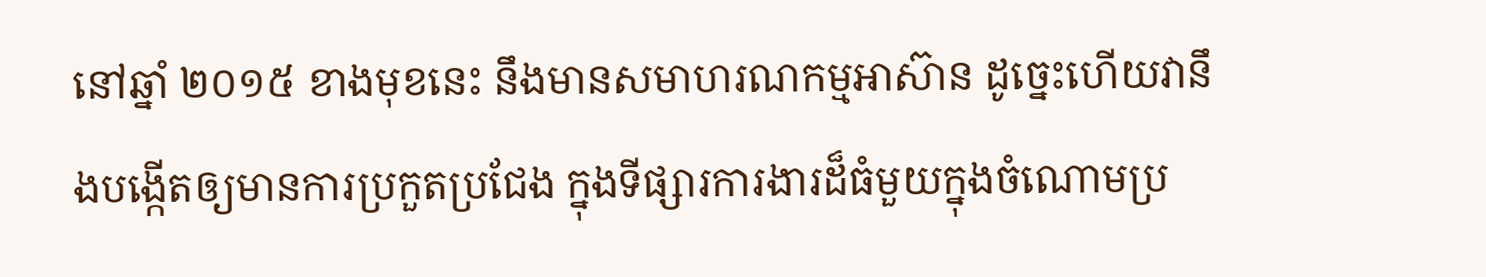នៅឆ្នាំ ២០១៥ ខាងមុខនេះ នឹងមានសមាហរណកម្មអាស៊ាន ដូច្នេះហើយវានឹងបង្កើតឲ្យមានការប្រកួតប្រជែង ក្នុងទីផ្សារការងារដ៏ធំមួយក្នុងចំណោមប្រ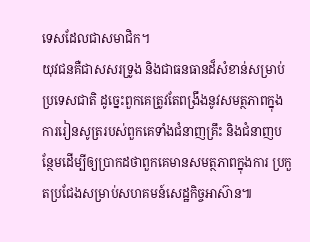ទេសដែលជាសមាជិក។
យុវជនគឺជាសសរទ្រូង និងជាធនធានដ៏សំខាន់សម្រាប់ប្រទេសជាតិ ដូច្នេះពួកគេត្រូវតែពង្រឹងនូវសមត្ថភាពក្នុងការរៀនសូត្ររបស់ពួកគេទាំងជំនាញគ្រឹះ និងជំនាញបន្ថែមដើម្បីឲ្យប្រាកដថាពួកគេមានសមត្ថភាពក្នុងការ ប្រកួតប្រជែងសម្រាប់សហគមន៍សេដ្ឋកិច្ចអាស៊ាន៕